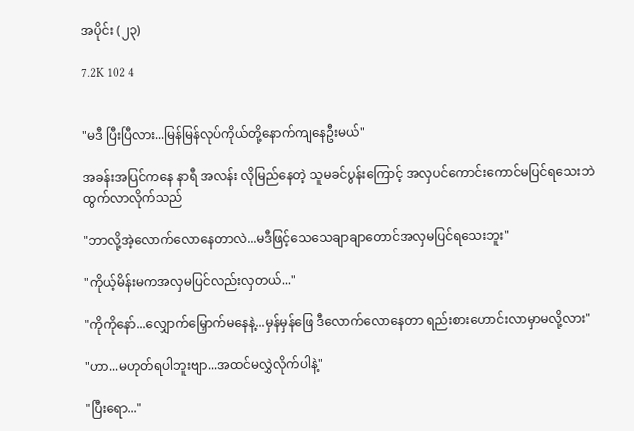အပိုင်း (၂၃)

7.2K 102 4


"မဒီ ပြီးပြီလား...မြန်မြန်လုပ်ကိုယ်တို့နောက်ကျနေဦးမယ်"

အခန်းအပြင်ကနေ နာရီ အလန်း လိုမြည်နေတဲ့ သူမခင်ပွန်းကြောင့် အလှပင်ကောင်းကောင်မပြင်ရသေးဘဲ ထွက်လာလိုက်သည်

"ဘာလို့အဲ့လောက်လောနေတာလဲ...မဒီဖြင့်သေသေချာချာတောင်အလှမပြင်ရသေးဘူး"

"ကိုယ့်မိန်းမကအလှမပြင်လည်းလှတယ်..."

"ကိုကိုနော်...လျှောက်မြှောက်မနေနဲ့...မှန်မှန်ဖြေ ဒီလောက်လောနေတာ ရည်းစားဟောင်းလာမှာမလို့လား"

"ဟာ...မဟုတ်ရပါဘူးဗျာ...အထင်မလွှဲလိုက်ပါနဲ့"

"ပြီးရော..."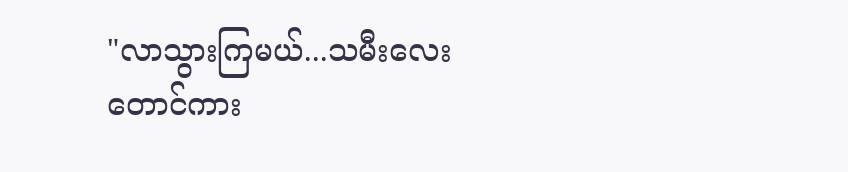"လာသွားကြမယ်...သမီးလေးတောင်ကား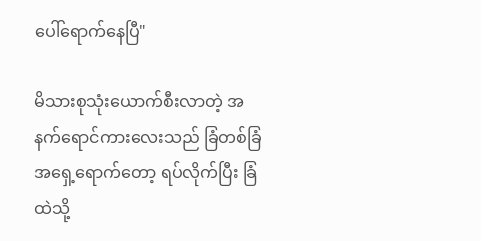ပေါ်ရောက်နေပြီ"

မိသားစုသုံးယောက်စီးလာတဲ့ အနက်ရောင်ကားလေးသည် ခြံတစ်ခြံအရှေ့ရောက်တော့ ရပ်လိုက်ပြီး ခြံထဲသို့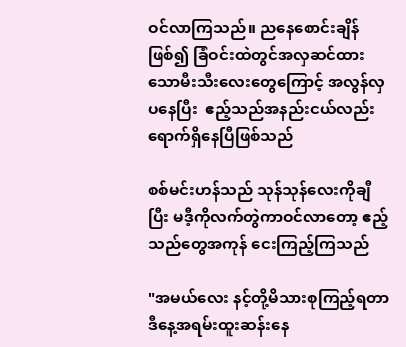ဝင်လာကြသည်။ ညနေစောင်းချိန်ဖြစ်၍ ခြံဝင်းထဲတွင်အလှဆင်ထားသောမီးသီးလေးတွေကြောင့် အလွန်လှပနေပြီး  ဧည့်သည်အနည်းငယ်လည်းရောက်ရှိနေပြီဖြစ်သည်

စစ်မင်းဟန်သည် သုန်သုန်လေးကိုချီပြီး မဒီ့ကိုလက်တွဲကာဝင်လာတော့ ဧည့်သည်တွေအကုန် ငေးကြည့်ကြသည်

"အမယ်လေး နင့်တို့မိသားစုကြည့်ရတာဒီနေ့အရမ်းထူးဆန်းနေ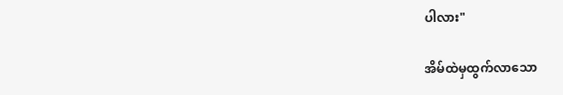ပါလား"

အိမ်ထဲမှထွက်လာသော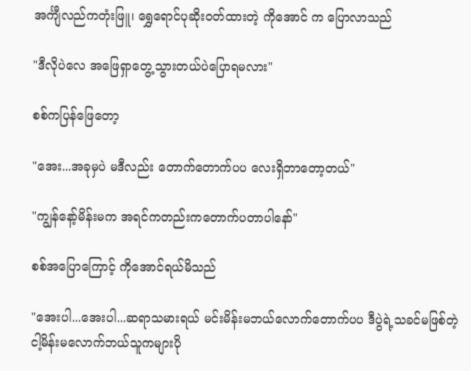အင်္ကျီလည်ကတုံးဖြူ၊ ရွှေရောင်ပုဆိုးဝတ်ထားတဲ့ ကိုအောင် က ပြောလာသည်

"ဒီလိုပဲလေ အဖြေရှာတွေ့သွားတယ်ပဲပြောရမလား"

စစ်ကပြန်ဖြေတော့

"အေး...အခုမှပဲ မဒီလည်း တောက်တောက်ပပ လေးရှိဘာတော့တယ်"

"ကျွန်နော့်မိန်းမက အရင်ကတည်းကတောက်ပတာပါနော်"

စစ်အပြောကြောင့် ကိုအောင်ရယ်မိသည်

"အေးပါ...အေးပါ...ဆရာသမားရယ် မင်းမိန်းမဘယ်လောက်တောက်ပပ ဒီပွဲရဲ့သခင်မဖြစ်တဲ့ငါ့မိန်းမလောက်ဘယ်သူကများပို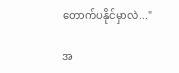တောက်ပနိုင်မှာလဲ..."

အ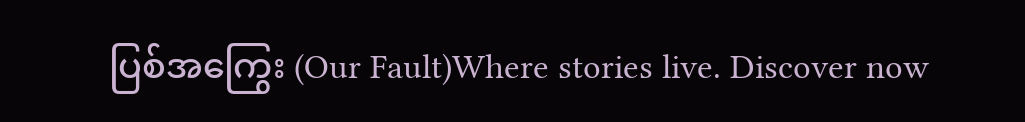ပြစ်အကြွေး (Our Fault)Where stories live. Discover now